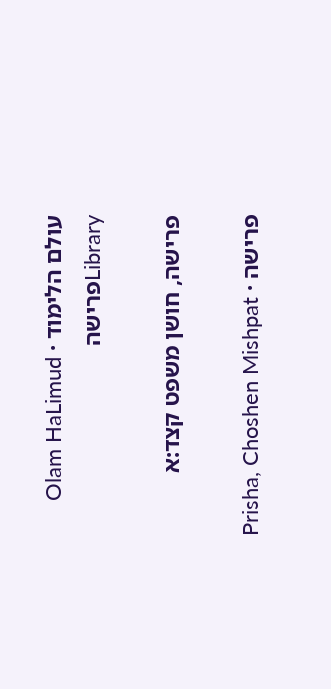עולם הלימוד · Olam HaLimud
Libraryפרישה

פרישה, חושן משפט קצד:א

פרישה · Prisha, Choshen Mishpat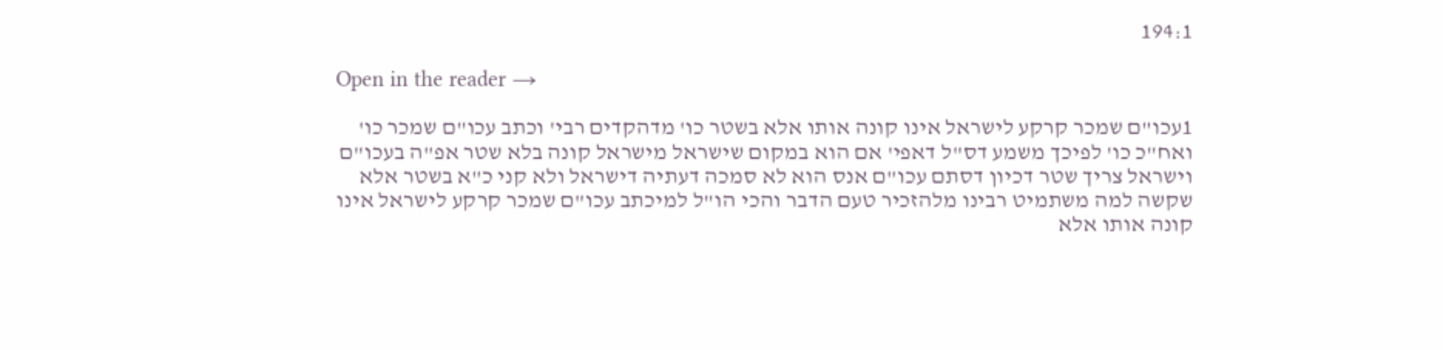194:1

Open in the reader →

1עכו"ם שמכר קרקע לישראל אינו קונה אותו אלא בשטר כו' מדהקדים רבי' וכתב עכו"ם שמכר כו' ואח"כ כו' לפיכך משמע דס"ל דאפי' אם הוא במקום שישראל מישראל קונה בלא שטר אפ"ה בעכו"ם וישראל צריך שטר דכיון דסתם עכו"ם אנס הוא לא סמכה דעתיה דישראל ולא קני כ"א בשטר אלא שקשה למה משתמיט רבינו מלהזכיר טעם הדבר והכי הו"ל למיכתב עכו"ם שמכר קרקע לישראל אינו קונה אותו אלא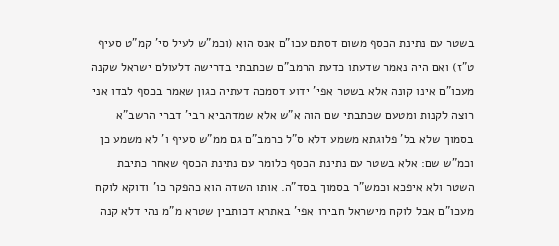בשטר עם נתינת הכסף משום דסתם עכו"ם אנס הוא (וכמ"ש לעיל סי' קמ"ט סעיף ט"ז) ואם היה נאמר שדעתו כדעת הרמב"ם שכתבתי בדרישה דלעולם ישראל שקנה מעכו"ם אינו קונה אלא בשטר אפי' ידוע דסמכה דעתיה כגון שאמר בכסף לבדו אני רוצה לקנות ומטעם שכתבתי שם הוה א"ש אלא שמדהביא רבי' דברי הרשב"א בסמוך שלא בל' פלוגתא משמע דלא ס"ל כרמב"ם גם ממ"ש סעיף ו' לא משמע כן וכמ"ש שם: אלא בשטר עם נתינת הכסף כלומר עם נתינת הכסף שאחר כתיבת השטר ולא איפכא וכמש"ר בסמוך בסד"ה. אותו השדה הוא כהפקר כו' ודוקא לוקח מעכו"ם אבל לוקח מישראל חבירו אפי' באתרא דכותבין שטרא מ"מ נהי דלא קנה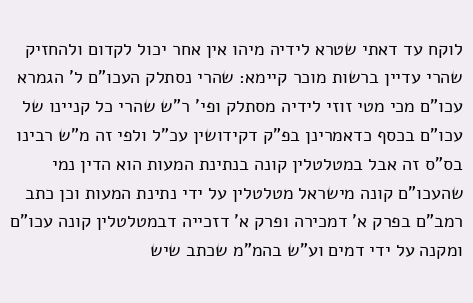לוקח עד דאתי שטרא לידיה מיהו אין אחר יכול לקדום ולהחזיק שהרי עדיין ברשות מוכר קיימא: שהרי נסתלק העכו"ם ל' הגמרא עכו"ם מכי מטי זוזי לידיה מסתלק ופי' ר"ש שהרי כל קניינו של עכו"ם בכסף כדאמרינן בפ"ק דקידושין עכ"ל ולפי זה מ"ש רבינו בס"ס זה אבל במטלטלין קונה בנתינת המעות הוא הדין נמי שהעכו"ם קונה מישראל מטלטלין על ידי נתינת המעות וכן כתב רמב"ם בפרק א' דמכירה ופרק א' דזכייה דבמטלטלין קונה עכו"ם ומקנה על ידי דמים וע"ש בהמ"מ שכתב שיש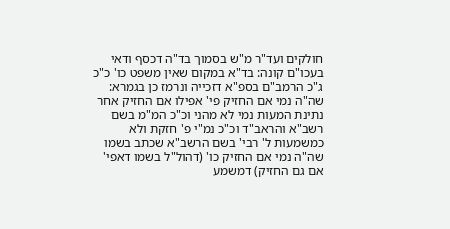חולקים ועד"ר מ"ש בסמוך בד"ה דכסף ודאי בעכו"ם קונה: בד"א במקום שאין משפט כו' כ"כ ג"כ הרמב"ם בספ"א דזכייה ונרמז כן בגמרא: שה"ה נמי אם החזיק פי' אפילו אם החזיק אחר נתינת המעות נמי לא מהני וכ"כ המ"מ בשם רשב"א והראב"ד וכ"כ נמ"י פ' חזקת ולא כמשמעות ל' רבי' בשם הרשב"א שכתב בשמו שה"ה נמי אם החזיק כו' (דהול"ל בשמו דאפי' אם גם החזיק) דמשמע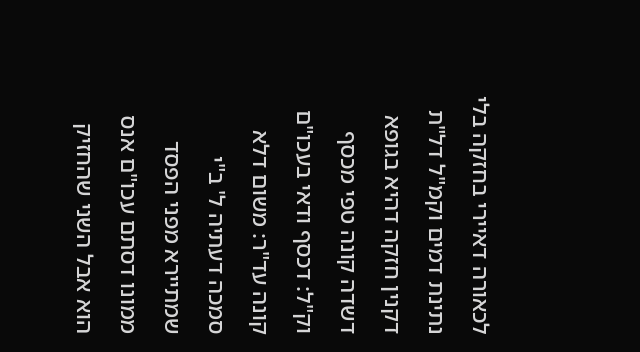לכאורה דאיירי בחזקה בלי נתינת דמים וקמ"ל דל"ת דקנין חזקה דהיא בגופא דשדה קונה טפי מכסף וק"ל: דכסף ודאי בעכו"ם קונה עד"ר: משום דלא סמכה דעתיה ל' ב"י שמתיירא מפני הפסד ממונו דסתם עכו"ם אנס הוא אבל השני שהחזיק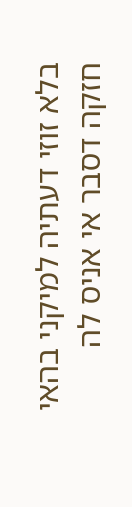בלא זוזי דעתיה למיקני בהאי חזקה דסבר אי אניס לה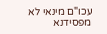עכו"ם מינאי לא מפסידנא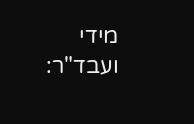מידי ועבד"ר: